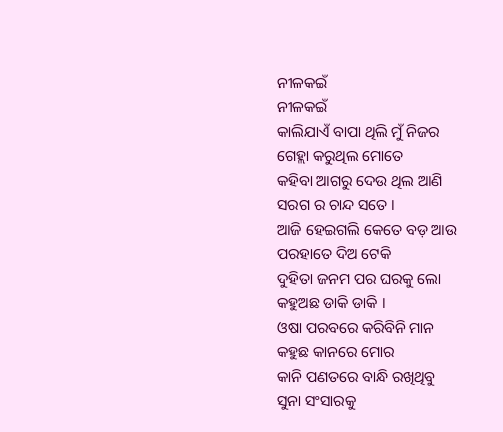ନୀଳକଇଁ
ନୀଳକଇଁ
କାଲିଯାଏଁ ବାପା ଥିଲି ମୁଁ ନିଜର
ଗେହ୍ଲା କରୁଥିଲ ମୋତେ
କହିବା ଆଗରୁ ଦେଉ ଥିଲ ଆଣି
ସରଗ ର ଚାନ୍ଦ ସତେ ।
ଆଜି ହେଇଗଲି କେତେ ବଡ଼ ଆଉ
ପରହାତେ ଦିଅ ଟେକି
ଦୁହିତା ଜନମ ପର ଘରକୁ ଲୋ
କହୁଅଛ ଡାକି ଡାକି ।
ଓଷା ପରବରେ କରିବିନି ମାନ
କହୁଛ କାନରେ ମୋର
କାନି ପଣତରେ ବାନ୍ଧି ରଖିଥିବୁ
ସୁନା ସଂସାରକୁ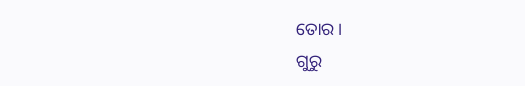ତୋର ।
ଗୁରୁ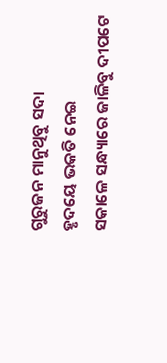ଗୁରୁଜନ ମାନୁଥିବୁ ସଦା
ହୃଦୟେ ଭକତି ନେଇ
ସକାଳେ ସନ୍ଧ୍ୟାରେ ଜାଳିବୁ ଦୀପଟେ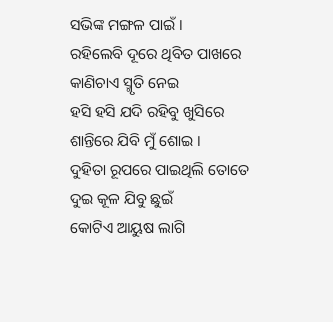ସଭିଙ୍କ ମଙ୍ଗଳ ପାଇଁ ।
ରହିଲେବି ଦୂରେ ଥିବିତ ପାଖରେ
କାଣିଚାଏ ସ୍ମୃତି ନେଇ
ହସି ହସି ଯଦି ରହିବୁ ଖୁସିରେ
ଶାନ୍ତିରେ ଯିବି ମୁଁ ଶୋଇ ।
ଦୁହିତା ରୂପରେ ପାଇଥିଲି ତୋତେ
ଦୁଇ କୂଳ ଯିବୁ ଛୁଇଁ
କୋଟିଏ ଆୟୁଷ ଲାଗି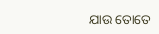ଯାଉ ତୋତେ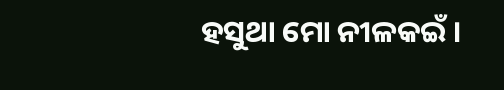ହସୁଥା ମୋ ନୀଳକଇଁ ।